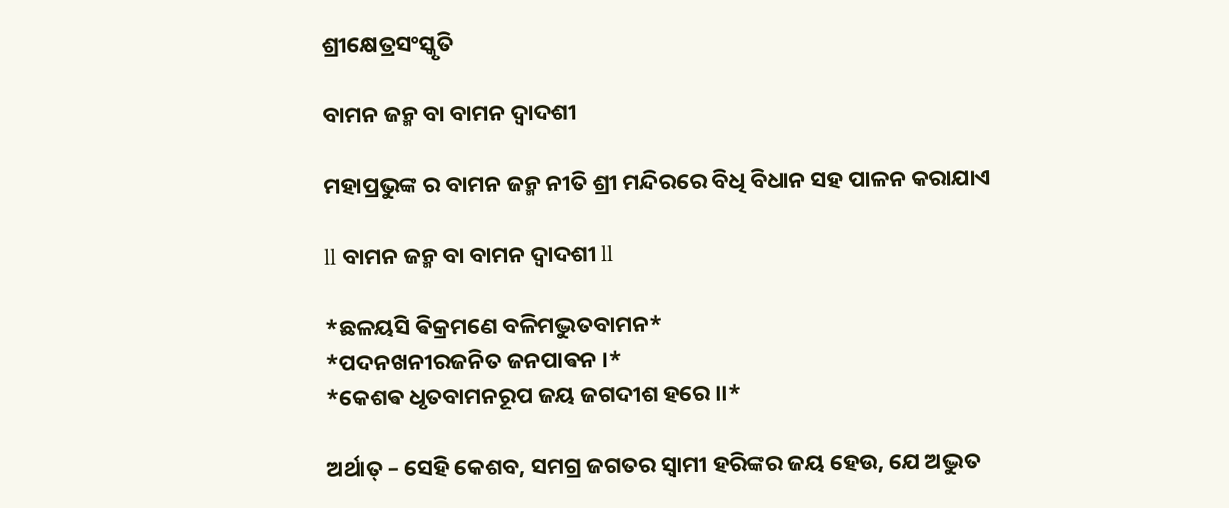ଶ୍ରୀକ୍ଷେତ୍ରସଂସ୍କୃତି

ବାମନ ଜନ୍ମ ବା ବାମନ ଦ୍ୱାଦଶୀ

ମହାପ୍ରଭୁଙ୍କ ର ବାମନ ଜନ୍ମ ନୀତି ଶ୍ରୀ ମନ୍ଦିରରେ ବିଧି ବିଧାନ ସହ ପାଳନ କରାଯାଏ

ll ବାମନ ଜନ୍ମ ବା ବାମନ ଦ୍ୱାଦଶୀ ll

*ଛଳୟସି ଵିକ୍ରମଣେ ବଳିମଦ୍ଭୁତବାମନ*
*ପଦନଖନୀରଜନିତ ଜନପାଵନ ।*
*କେଶଵ ଧୃତବାମନରୂପ ଜୟ ଜଗଦୀଶ ହରେ ।।*

ଅର୍ଥାତ୍ – ସେହି କେଶବ, ସମଗ୍ର ଜଗତର ସ୍ୱାମୀ ହରିଙ୍କର ଜୟ ହେଉ, ଯେ ଅଦ୍ଭୁତ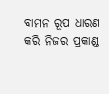ବାମନ ରୂପ ଧାରଣ କରି ନିଜର ପ୍ରକାଣ୍ଡ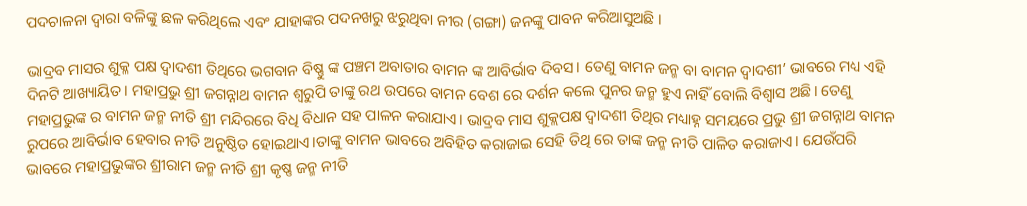ପଦଚାଳନା ଦ୍ୱାରା ବଳିଙ୍କୁ ଛଳ କରିଥିଲେ ଏବଂ ଯାହାଙ୍କର ପଦନଖରୁ ଝରୁଥିବା ନୀର (ଗଙ୍ଗା) ଜନଙ୍କୁ ପାବନ କରିଆସୁଅଛି ।

ଭାଦ୍ରବ ମାସର ଶୁକ୍ଳ ପକ୍ଷ ଦ୍ୱାଦଶୀ ତିଥିରେ ଭଗବାନ ବିଷ୍ଣୁ ଙ୍କ ପଞ୍ଚମ ଅବାତାର ବାମନ ଙ୍କ ଆବିର୍ଭାବ ଦିବସ। ତେଣୁ ବାମନ ଜନ୍ମ ବା ବାମନ ଦ୍ୱାଦଶୀ’ ଭାବରେ ମଧ୍ୟ ଏହି ଦିନଟି ଆଖ୍ୟାୟିତ। ମହାପ୍ରଭୁ ଶ୍ରୀ ଜଗନ୍ନାଥ ବାମନ ଶ୍ଵରୁପି ତାଙ୍କୁ ରଥ ଉପରେ ବାମନ ବେଶ ରେ ଦର୍ଶନ କଲେ ପୁନର ଜନ୍ମ ହୁଏ ନାହିଁ ବୋଲି ବିଶ୍ଵାସ ଅଛି। ତେଣୁ ମହାପ୍ରଭୁଙ୍କ ର ବାମନ ଜନ୍ମ ନୀତି ଶ୍ରୀ ମନ୍ଦିରରେ ବିଧି ବିଧାନ ସହ ପାଳନ କରାଯାଏ। ଭାଦ୍ରବ ମାସ ଶୁକ୍ଲପକ୍ଷ ଦ୍ଵାଦଶୀ ତିଥିର ମଧ୍ୟାହ୍ନ ସମୟରେ ପ୍ରଭୁ ଶ୍ରୀ ଜଗନ୍ନାଥ ବାମନ ରୁପରେ ଆବିର୍ଭାବ ହେବାର ନୀତି ଅନୁଷ୍ଠିତ ହୋଇଥାଏ।ତାଙ୍କୁ ବାମନ ଭାବରେ ଅବିହିତ କରାଜାଇ ସେହି ତିଥି ରେ ତାଙ୍କ ଜନ୍ମ ନୀତି ପାଳିତ କରାଜାଏ। ଯେଉଁପରି ଭାବରେ ମହାପ୍ରଭୁଙ୍କର ଶ୍ରୀରାମ ଜନ୍ମ ନୀତି ଶ୍ରୀ କୃଷ୍ଣ ଜନ୍ମ ନୀତି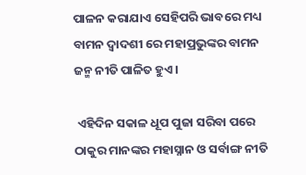ପାଳନ କରାଯାଏ ସେହିପରି ଭାବରେ ମଧ୍ୟ ବାମନ ଦ୍ଵାଦଶୀ ରେ ମହାପ୍ରଭୁଙ୍କର ବାମନ ଜନ୍ମ ନୀତି ପାଳିତ ହୁଏ।

 ଏହିଦିନ ସକାଳ ଧୂପ ପୁଜା ସରିବା ପରେ ଠାକୁର ମାନଙ୍କର ମହାସ୍ନାନ ଓ ସର୍ବାଙ୍ଗ ନୀତି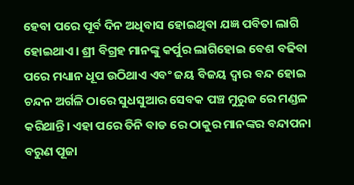ହେବା ପରେ ପୂର୍ବ ଦିନ ଅଧିବାସ ହୋଇଥିବା ଯଜ୍ଞ ପବିତା ଲାଗି ହୋଇଥାଏ। ଶ୍ରୀ ବିଗ୍ରହ ମାନଙ୍କୁ କର୍ପୁର ଲାଗିହୋଇ ବେଶ ବଢିବା ପରେ ମଧ୍ୟାନ ଧୂପ ଉଠିଥାଏ ଏବଂ ଜୟ ବିଜୟ ଦ୍ଵାର ବନ୍ଦ ହୋଇ ଚନ୍ଦନ ଅର୍ଗଳି ଠାରେ ସୁଧସୁଆର ସେବକ ପଞ୍ଚ ମୁରୁଜ ରେ ମଣ୍ଡଳ କରିଥାନ୍ତି। ଏହା ପରେ ତିନି ବାଡ ରେ ଠାକୁର ମାନଙ୍କର ବନ୍ଦାପନା ବରୁଣ ପୂଜା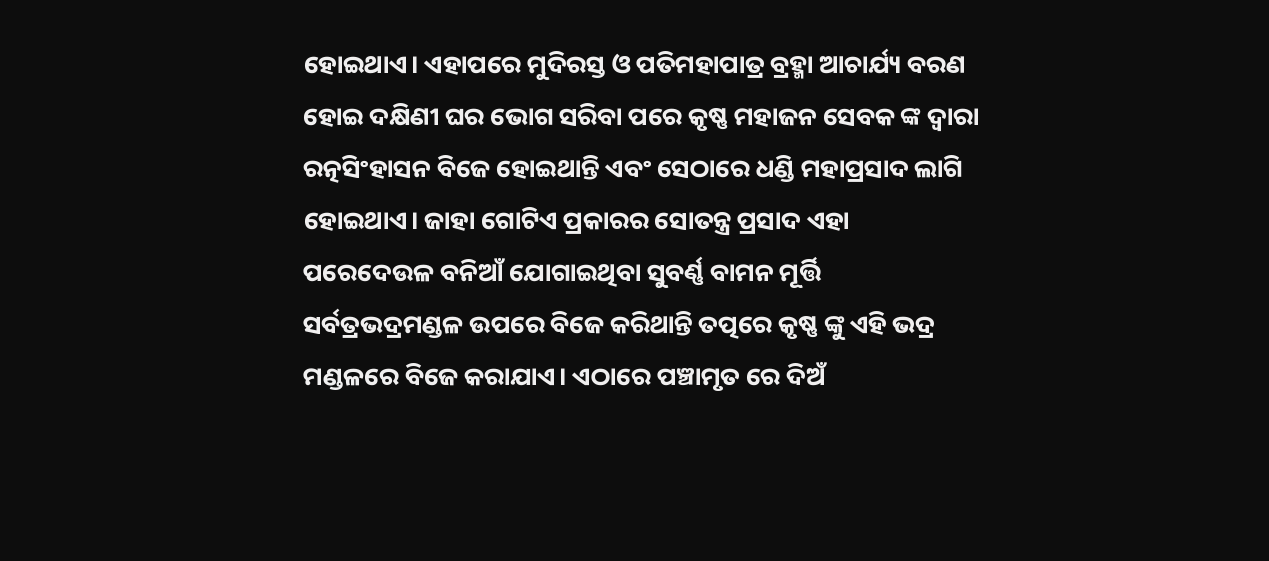ହୋଇଥାଏ। ଏହାପରେ ମୁଦିରସ୍ତ ଓ ପତିମହାପାତ୍ର ବ୍ରହ୍ମା ଆଚାର୍ଯ୍ୟ ବରଣ ହୋଇ ଦକ୍ଷିଣୀ ଘର ଭୋଗ ସରିବା ପରେ କୃଷ୍ଣ ମହାଜନ ସେବକ ଙ୍କ ଦ୍ଵାରା ରତ୍ନସିଂହାସନ ବିଜେ ହୋଇଥାନ୍ତି ଏବଂ ସେଠାରେ ଧଣ୍ଡି ମହାପ୍ରସାଦ ଲାଗି ହୋଇଥାଏ। ଜାହା ଗୋଟିଏ ପ୍ରକାରର ସୋତନ୍ତ୍ର ପ୍ରସାଦ ଏହା ପରେଦେଉଳ ବନିଆଁ ଯୋଗାଇଥିବା ସୁବର୍ଣ୍ଣ ବାମନ ମୂର୍ତ୍ତି ସର୍ବତ୍ରଭଦ୍ରମଣ୍ଡଳ ଉପରେ ବିଜେ କରିଥାନ୍ତି ତତ୍ପରେ କୃଷ୍ଣ ଙ୍କୁ ଏହି ଭଦ୍ର ମଣ୍ଡଳରେ ବିଜେ କରାଯାଏ। ଏଠାରେ ପଞ୍ଚାମୃତ ରେ ଦିଅଁ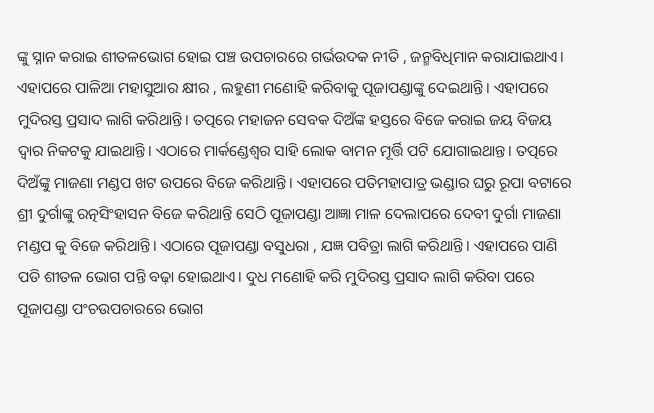ଙ୍କୁ ସ୍ନାନ କରାଇ ଶୀତଳଭୋଗ ହୋଇ ପଞ୍ଚ ଉପଚାରରେ ଗର୍ଭଉଦକ ନୀତି , ଜନ୍ମବିଧିମାନ କରାଯାଇଥାଏ। ଏହାପରେ ପାଳିଆ ମହାସୁଆର କ୍ଷୀର , ଲହୁଣୀ ମଣୋହି କରିବାକୁ ପୂଜାପଣ୍ଡାଙ୍କୁ ଦେଇଥାନ୍ତି। ଏହାପରେ ମୁଦିରସ୍ତ ପ୍ରସାଦ ଲାଗି କରିଥାନ୍ତି। ତତ୍ପରେ ମହାଜନ ସେବକ ଦିଅଁଙ୍କ ହସ୍ତରେ ବିଜେ କରାଇ ଜୟ ବିଜୟ ଦ୍ୱାର ନିକଟକୁ ଯାଇଥାନ୍ତି। ଏଠାରେ ମାର୍କଣ୍ଡେଶ୍ୱର ସାହି ଲୋକ ବାମନ ମୂର୍ତ୍ତି ପଟି ଯୋଗାଇଥାନ୍ତ। ତତ୍ପରେ ଦିଅଁଙ୍କୁ ମାଜଣା ମଣ୍ଡପ ଖଟ ଉପରେ ବିଜେ କରିଥାନ୍ତି। ଏହାପରେ ପତିମହାପାତ୍ର ଭଣ୍ଡାର ଘରୁ ରୂପା ବଟାରେ ଶ୍ରୀ ଦୁର୍ଗାଙ୍କୁ ରତ୍ନସିଂହାସନ ବିଜେ କରିଥାନ୍ତି ସେଠି ପୂଜାପଣ୍ଡା ଆଜ୍ଞା ମାଳ ଦେଲାପରେ ଦେବୀ ଦୁର୍ଗା ମାଜଣା ମଣ୍ଡପ କୁ ବିଜେ କରିଥାନ୍ତି। ଏଠାରେ ପୂଜାପଣ୍ଡା ବସୁଧରା , ଯଜ୍ଞ ପବିତ୍ରା ଲାଗି କରିଥାନ୍ତି। ଏହାପରେ ପାଣି ପଡି ଶୀତଳ ଭୋଗ ପନ୍ତି ବଢ଼ା ହୋଇଥାଏ। ଦୁଧ ମଣୋହି କରି ମୁଦିରସ୍ତ ପ୍ରସାଦ ଲାଗି କରିବା ପରେ ପୂଜାପଣ୍ଡା ପଂଚଉପଚାରରେ ଭୋଗ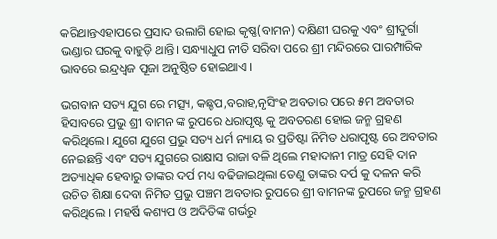କରିଥାନ୍ତଏହାପରେ ପ୍ରସାଦ ଉଲାଗି ହୋଇ କୃଷ୍ଣ(ବାମନ) ଦକ୍ଷିଣୀ ଘରକୁ ଏବଂ ଶ୍ରୀଦୁର୍ଗା ଭଣ୍ଡାର ଘରକୁ ବାହୁଡ଼ି ଥାନ୍ତି। ସନ୍ଧ୍ୟାଧୁପ ନୀତି ସରିବା ପରେ ଶ୍ରୀ ମନ୍ଦିରରେ ପାରମ୍ପାରିକ ଭାବରେ ଇନ୍ଦ୍ରଧ୍ଵଜ ପୂଜା ଅନୁଷ୍ଠିତ ହୋଇଥାଏ ।

ଭଗବାନ ସତ୍ୟ ଯୁଗ ରେ ମତ୍ସ୍ୟ, କଛ୍ଚପ,ବରାହ,ନୃସିଂହ ଅବତାର ପରେ ୫ମ ଅବତାର ହିସାବରେ ପ୍ରଭୁ ଶ୍ରୀ ବାମନ ଙ୍କ ରୁପରେ ଧରାପୃଷ୍ଟ କୁ ଅବତରଣ ହୋଇ ଜନ୍ମ ଗ୍ରହଣ କରିଥିଲେ। ଯୁଗେ ଯୁଗେ ପ୍ରଭୁ ସତ୍ୟ ଧର୍ମ ନ୍ୟାୟ ର ପ୍ରତିଷ୍ଟା ନିମିତ ଧରାପୃଷ୍ଟ ରେ ଅବତାର ନେଇଛନ୍ତି ଏବଂ ସତ୍ୟ ଯୁଗରେ ରାକ୍ଷାସ ରାଜା ବଳି ଥିଲେ ମହାଦାନୀ ମାତ୍ର ସେହି ଦାନ ଅତ୍ୟାଧିକ ହେବାରୁ ତାଙ୍କର ଦର୍ପ ମଧ୍ୟ ବଢିଜାଇଥିଲା ତେଣୁ ତାଙ୍କର ଦର୍ପ କୁ ଦଳନ କରି ଉଚିତ ଶିକ୍ଷା ଦେବା ନିମିତ ପ୍ରଭୁ ପଞ୍ଚମ ଅବତାର ରୁପରେ ଶ୍ରୀ ବାମନଙ୍କ ରୁପରେ ଜନ୍ମ ଗ୍ରହଣ କରିଥିଲେ । ମହର୍ଷି କଶ୍ୟପ ଓ ଅଦିତିଙ୍କ ଗର୍ଭରୁ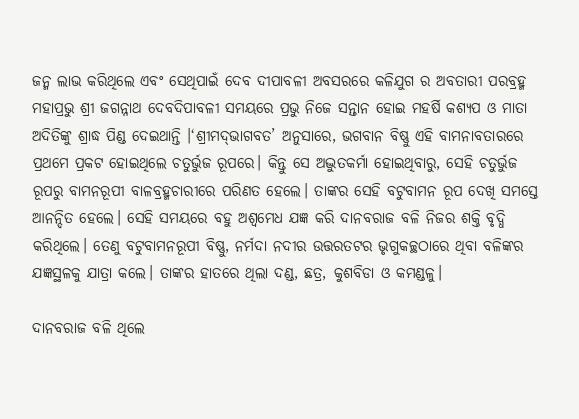ଜନ୍ମ ଲାଭ କରିଥିଲେ ଏବଂ ସେଥିପାଇଁ ଦେବ ଦୀପାବଳୀ ଅବସରରେ କଳିଯୁଗ ର ଅବତାରୀ ପରବ୍ରହ୍ମ ମହାପ୍ରଭୁ ଶ୍ରୀ ଜଗନ୍ନାଥ ଦେବଦିପାବଳୀ ସମୟରେ ପ୍ରଭୁ ନିଜେ ସନ୍ତାନ ହୋଇ ମହର୍ଷି କଶ୍ୟପ ଓ ମାତା ଅଦିତିଙ୍କୁ ଶ୍ରାଦ୍ଧ ପିଣ୍ଡ ଦେଇଥାନ୍ତି ।‘ଶ୍ରୀମଦ୍‌ଭାଗବତ’ ଅନୁସାରେ, ଭଗବାନ ବିଷ୍ଣୁ ଏହି ବାମନାବତାରରେ ପ୍ରଥମେ ପ୍ରକଟ ହୋଇଥିଲେ ଚତୁର୍ଭୁଜ ରୂପରେ। କିନ୍ତୁ ସେ ଅଦ୍ଭୁତକର୍ମା ହୋଇଥିବାରୁ, ସେହି ଚତୁର୍ଭୁଜ ରୂପରୁ ବାମନରୂପୀ ବାଳବ୍ରହ୍ମଚାରୀରେ ପରିଣତ ହେଲେ। ତାଙ୍କର ସେହି ବଟୁବାମନ ରୂପ ଦେଖି ସମସ୍ତେ ଆନନ୍ଦିତ ହେଲେ। ସେହି ସମୟରେ ବହୁ ଅଶ୍ୱମେଧ ଯଜ୍ଞ କରି ଦାନବରାଜ ବଳି ନିଜର ଶକ୍ତି ବୃଦ୍ଧି କରିଥିଲେ। ତେଣୁ ବଟୁବାମନରୂପୀ ବିଷ୍ଣୁ, ନର୍ମଦା ନଦୀର ଉତ୍ତରତଟର ଭୃଗୁକଚ୍ଛଠାରେ ଥିବା ବଳିଙ୍କର ଯଜ୍ଞସ୍ଥଳକୁ ଯାତ୍ରା କଲେ। ତାଙ୍କର ହାତରେ ଥିଲା ଦଣ୍ଡ, ଛତ୍ର, କୁଶବିଡା ଓ କମଣ୍ଡଳୁ।

ଦାନବରାଜ ବଳି ଥିଲେ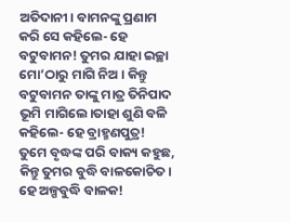ଅତିଦାନୀ। ବାମନଙ୍କୁ ପ୍ରଣାମ କରି ସେ କହିଲେ- ହେ ବଟୁବାମନ! ତୁମର ଯାହା ଇଚ୍ଛା ମୋ’ଠାରୁ ମାଗି ନିଅ। କିନ୍ତୁ ବଟୁବାମନ ତାଙ୍କୁ ମାତ୍ର ତିନିପାଦ ଭୂମି ମାଗିଲେ।ତାହା ଶୁଣି ବଳି କହିଲେ- ହେ ବ୍ରାହ୍ମଣପୁତ୍ର! ତୁମେ ବୃଦ୍ଧଙ୍କ ପରି ବାକ୍ୟ କହୁଛ, କିନ୍ତୁ ତୁମର ବୁଦ୍ଧି ବାଳକୋଚିତ। ହେ ଅଳ୍ପବୁଦ୍ଧି ବାଳକ!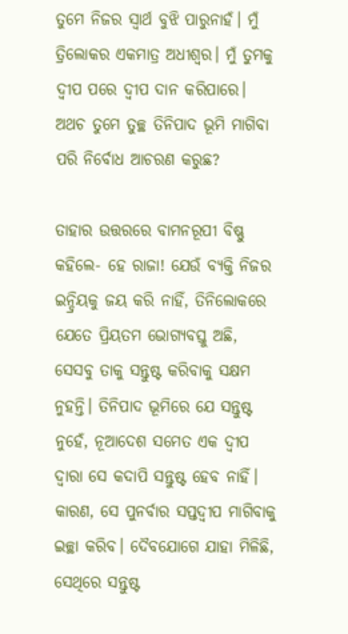ତୁମେ ନିଜର ସ୍ୱାର୍ଥ ବୁଝି ପାରୁନାହଁ। ମୁଁ ତ୍ରିଲୋକର ଏକମାତ୍ର ଅଧୀଶ୍ୱର। ମୁଁ ତୁମକୁ ଦ୍ୱୀପ ପରେ ଦ୍ୱୀପ ଦାନ କରିପାରେ। ଅଥଚ ତୁମେ ତୁଚ୍ଛ ତିନିପାଦ ଭୂମି ମାଗିବା ପରି ନିର୍ବୋଧ ଆଚରଣ କରୁଛ?

ତାହାର ଉତ୍ତରରେ ବାମନରୂପୀ ବିଷ୍ଣୁ କହିଲେ- ହେ ରାଜା! ଯେଉଁ ବ୍ୟକ୍ତି ନିଜର ଇନ୍ଦ୍ରିୟକୁ ଜୟ କରି ନାହିଁ, ତିନିଲୋକରେ ଯେତେ ପ୍ରିୟତମ ଭୋଗ୍ୟବସ୍ତୁ ଅଛି, ସେସବୁ ତାକୁ ସନ୍ତୁଷ୍ଟ କରିବାକୁ ସକ୍ଷମ ନୁହନ୍ତି। ତିନିପାଦ ଭୂମିରେ ଯେ ସନ୍ତୁଷ୍ଟ ନୁହେଁ, ନୂଆଦେଶ ସମେତ ଏକ ଦ୍ୱୀପ ଦ୍ୱାରା ସେ କଦାପି ସନ୍ତୁଷ୍ଟ ହେବ ନାହିଁ। କାରଣ, ସେ ପୁନର୍ବାର ସପ୍ତଦ୍ୱୀପ ମାଗିବାକୁ ଇଚ୍ଛା କରିବ। ଦୈବଯୋଗେ ଯାହା ମିଳିଛି, ସେଥିରେ ସନ୍ତୁଷ୍ଟ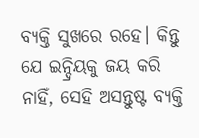ବ୍ୟକ୍ତି ସୁଖରେ ରହେ। କିନ୍ତୁ ଯେ ଇନ୍ଦ୍ରିୟକୁ ଜୟ କରି ନାହିଁ, ସେହି ଅସନ୍ତୁଷ୍ଟ ବ୍ୟକ୍ତି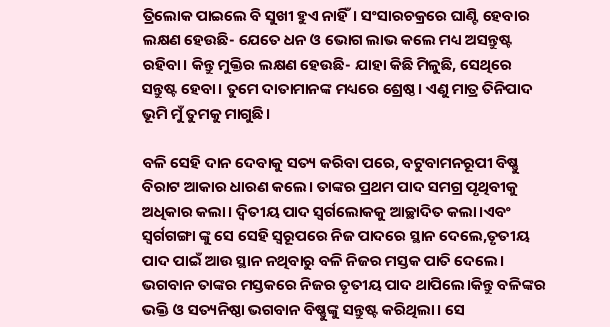ତ୍ରିଲୋକ ପାଇଲେ ବି ସୁଖୀ ହୁଏ ନାହିଁ। ସଂସାରଚକ୍ରରେ ଘାଣ୍ଟି ହେବାର ଲକ୍ଷଣ ହେଉଛି- ଯେତେ ଧନ ଓ ଭୋଗ ଲାଭ କଲେ ମଧ୍ୟ ଅସନ୍ତୁଷ୍ଟ ରହିବା। କିନ୍ତୁ ମୁକ୍ତିର ଲକ୍ଷଣ ହେଉଛି- ଯାହା କିଛି ମିଳୁଛି, ସେଥିରେ ସନ୍ତୁଷ୍ଟ ହେବା। ତୁମେ ଦାତାମାନଙ୍କ ମଧ୍ୟରେ ଶ୍ରେଷ୍ଠ। ଏଣୁ ମାତ୍ର ତିନିପାଦ ଭୂମି ମୁଁ ତୁମକୁ ମାଗୁଛି।

ବଳି ସେହି ଦାନ ଦେବାକୁ ସତ୍ୟ କରିବା ପରେ, ବଟୁବାମନରୂପୀ ବିଷ୍ଣୁ ବିରାଟ ଆକାର ଧାରଣ କଲେ। ତାଙ୍କର ପ୍ରଥମ ପାଦ ସମଗ୍ର ପୃଥିବୀକୁ ଅଧିକାର କଲା। ଦ୍ୱିତୀୟ ପାଦ ସ୍ୱର୍ଗଲୋକକୁ ଆଚ୍ଛାଦିତ କଲା।ଏବଂ ସ୍ୱର୍ଗଗଙ୍ଗା ଙ୍କୁ ସେ ସେହି ସ୍ୱରୂପରେ ନିଜ ପାଦରେ ସ୍ଥାନ ଦେଲେ,ତୃତୀୟ ପାଦ ପାଇଁ ଆଉ ସ୍ଥାନ ନଥିବାରୁ ବଳି ନିଜର ମସ୍ତକ ପାତି ଦେଲେ। ଭଗବାନ ତାଙ୍କର ମସ୍ତକରେ ନିଜର ତୃତୀୟ ପାଦ ଥାପିଲେ।କିନ୍ତୁ ବଳିଙ୍କର ଭକ୍ତି ଓ ସତ୍ୟନିଷ୍ଠା ଭଗବାନ ବିଷ୍ଣୁଙ୍କୁ ସନ୍ତୁଷ୍ଟ କରିଥିଲା। ସେ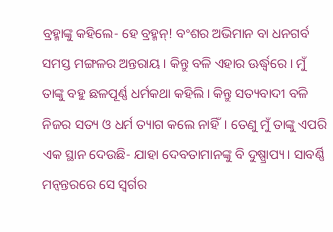ବ୍ରହ୍ମାଙ୍କୁ କହିଲେ- ହେ ବ୍ରହ୍ମନ୍‌! ବଂଶର ଅଭିମାନ ବା ଧନଗର୍ବ ସମସ୍ତ ମଙ୍ଗଳର ଅନ୍ତରାୟ। କିନ୍ତୁ ବଳି ଏହାର ଊର୍ଦ୍ଧ୍ୱରେ। ମୁଁ ତାଙ୍କୁ ବହୁ ଛଳପୂର୍ଣ୍ଣ ଧର୍ମକଥା କହିଲି। କିନ୍ତୁ ସତ୍ୟବାଦୀ ବଳି ନିଜର ସତ୍ୟ ଓ ଧର୍ମ ତ୍ୟାଗ କଲେ ନାହିଁ। ତେଣୁ ମୁଁ ତାଙ୍କୁ ଏପରି ଏକ ସ୍ଥାନ ଦେଉଛି- ଯାହା ଦେବତାମାନଙ୍କୁ ବି ଦୁଷ୍ପ୍ରାପ୍ୟ। ସାବର୍ଣ୍ଣି ମନ୍ୱନ୍ତରରେ ସେ ସ୍ୱର୍ଗର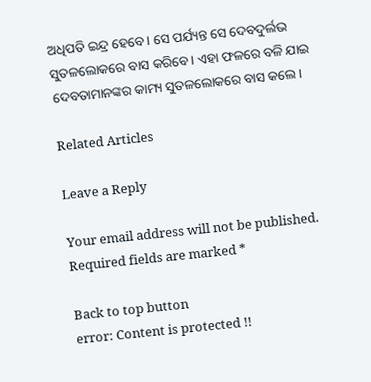ଅଧିପତି ଇନ୍ଦ୍ର ହେବେ। ସେ ପର୍ଯ୍ୟନ୍ତ ସେ ଦେବଦୁର୍ଲଭ ସୁତଳଲୋକରେ ବାସ କରିବେ। ଏହା ଫଳରେ ବଳି ଯାଇ ଦେବତାମାନଙ୍କର କାମ୍ୟ ସୁତଳଲୋକରେ ବାସ କଲେ।

Related Articles

Leave a Reply

Your email address will not be published. Required fields are marked *

Back to top button
error: Content is protected !!